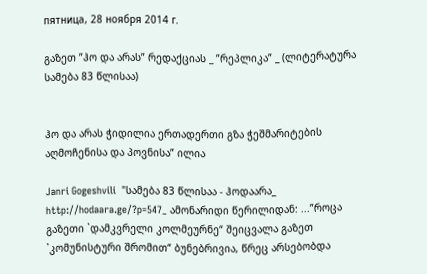пятница, 28 ноября 2014 г.

გაზეთ ”ჰო და არას” რედაქციას _ ”რეპლიკა” _ (ლიტერატურა სამება 83 წლისაა)


ჰო და არას ჭიდილია ერთადერთი გზა ჭეშმარიტების აღმოჩენისა და პოვნისა” ილია

Janri Gogeshvili  "სამება 83 წლისაა - ჰოდაარა_ http://hodaara.ge/?p=547_ ამონარიდი წერილიდან: ...”როცა გაზეთი `დამკვრელი კოლმეურნე“ შეიცვალა გაზეთ `კომუნისტური შრომით“ ბუნებრივია, წრეც არსებობდა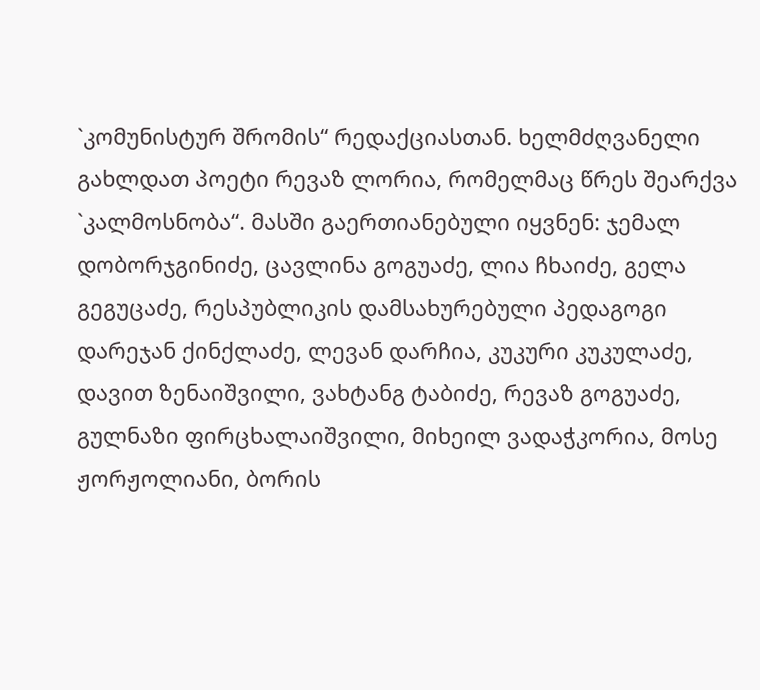`კომუნისტურ შრომის“ რედაქციასთან. ხელმძღვანელი გახლდათ პოეტი რევაზ ლორია, რომელმაც წრეს შეარქვა `კალმოსნობა“. მასში გაერთიანებული იყვნენ: ჯემალ დობორჯგინიძე, ცავლინა გოგუაძე, ლია ჩხაიძე, გელა გეგუცაძე, რესპუბლიკის დამსახურებული პედაგოგი დარეჯან ქინქლაძე, ლევან დარჩია, კუკური კუკულაძე, დავით ზენაიშვილი, ვახტანგ ტაბიძე, რევაზ გოგუაძე, გულნაზი ფირცხალაიშვილი, მიხეილ ვადაჭკორია, მოსე ჟორჟოლიანი, ბორის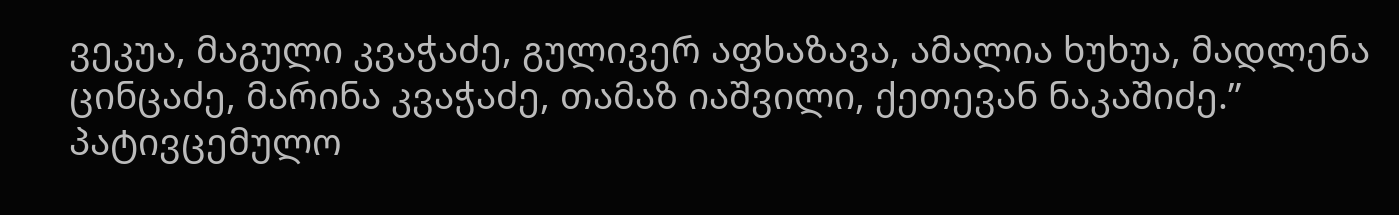ვეკუა, მაგული კვაჭაძე, გულივერ აფხაზავა, ამალია ხუხუა, მადლენა ცინცაძე, მარინა კვაჭაძე, თამაზ იაშვილი, ქეთევან ნაკაშიძე.”
პატივცემულო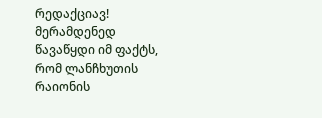რედაქციავ!
მერამდენედ წავაწყდი იმ ფაქტს, რომ ლანჩხუთის რაიონის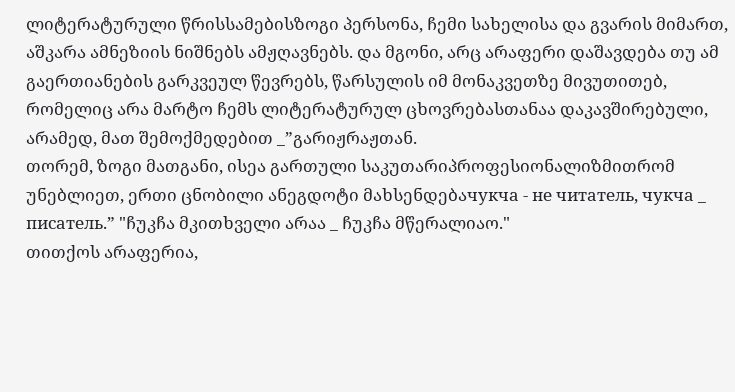ლიტერატურული წრისსამებისზოგი პერსონა, ჩემი სახელისა და გვარის მიმართ, აშკარა ამნეზიის ნიშნებს ამჟღავნებს. და მგონი, არც არაფერი დაშავდება თუ ამ გაერთიანების გარკვეულ წევრებს, წარსულის იმ მონაკვეთზე მივუთითებ, რომელიც არა მარტო ჩემს ლიტერატურულ ცხოვრებასთანაა დაკავშირებული, არამედ, მათ შემოქმედებით _”გარიჟრაჟთან.
თორემ, ზოგი მათგანი, ისეა გართული საკუთარიპროფესიონალიზმითრომ უნებლიეთ, ერთი ცნობილი ანეგდოტი მახსენდებაчукча - не читатель, чукча _ писатель.” "ჩუკჩა მკითხველი არაა _ ჩუკჩა მწერალიაო."
თითქოს არაფერია,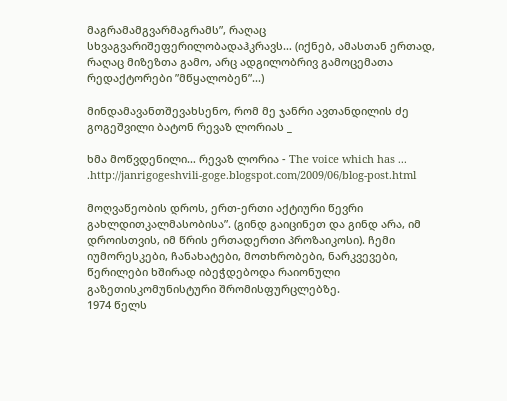მაგრამამგვარმაგრამს”, რაღაც სხვაგვარიშეფერილობადაჰკრავს… (იქნებ, ამასთან ერთად, რაღაც მიზეზთა გამო, არც ადგილობრივ გამოცემათა რედაქტორები ”მწყალობენ”...)

მინდამავანთშევახსენო, რომ მე ჯანრი ავთანდილის ძე გოგეშვილი ბატონ რევაზ ლორიას _

ხმა მოწვდენილი… რევაზ ლორია - The voice which has ...  .http://janrigogeshvili-goge.blogspot.com/2009/06/blog-post.html

მოღვაწეობის დროს, ერთ-ერთი აქტიური წევრი გახლდითკალმასობისა”. (გინდ გაიცინეთ და გინდ არა, იმ დროისთვის, იმ წრის ერთადერთი პროზაიკოსი). ჩემი იუმორესკები, ჩანახატები, მოთხრობები, ნარკვევები, წერილები ხშირად იბეჭდებოდა რაიონული გაზეთისკომუნისტური შრომისფურცლებზე.
1974 წელს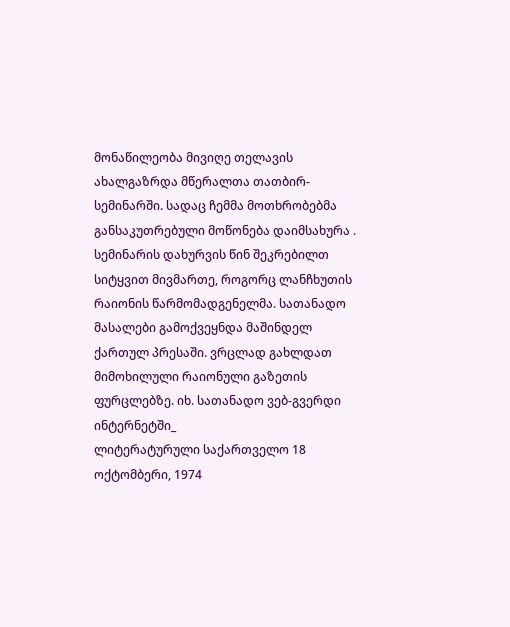მონაწილეობა მივიღე თელავის ახალგაზრდა მწერალთა თათბირ-სემინარში. სადაც ჩემმა მოთხრობებმა განსაკუთრებული მოწონება დაიმსახურა . სემინარის დახურვის წინ შეკრებილთ სიტყვით მივმართე, როგორც ლანჩხუთის რაიონის წარმომადგენელმა. სათანადო მასალები გამოქვეყნდა მაშინდელ ქართულ პრესაში. ვრცლად გახლდათ მიმოხილული რაიონული გაზეთის ფურცლებზე. იხ. სათანადო ვებ-გვერდი ინტერნეტში_
ლიტერატურული საქართველო 18 ოქტომბერი, 1974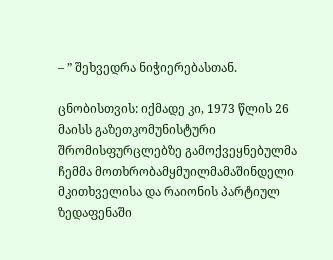– ” შეხვედრა ნიჭიერებასთან.

ცნობისთვის: იქმადე კი, 1973 წლის 26 მაისს გაზეთკომუნისტური შრომისფურცლებზე გამოქვეყნებულმა ჩემმა მოთხრობამყმუილმამაშინდელი მკითხველისა და რაიონის პარტიულ ზედაფენაში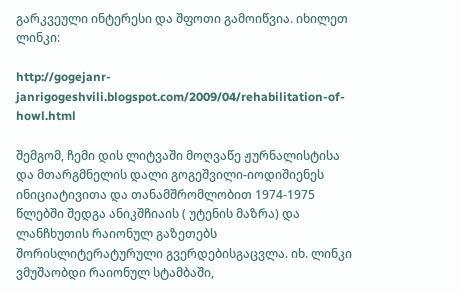გარკვეული ინტერესი და შფოთი გამოიწვია. იხილეთ ლინკი:

http://gogejanr-janrigogeshvili.blogspot.com/2009/04/rehabilitation-of-howl.html

შემგომ, ჩემი დის ლიტვაში მოღვაწე ჟურნალისტისა და მთარგმნელის დალი გოგეშვილი-იოდიშიენეს ინიციატივითა და თანამშრომლობით 1974-1975 წლებში შედგა ანიკშჩიაის ( უტენის მაზრა) და ლანჩხუთის რაიონულ გაზეთებს შორისლიტერატურული გვერდებისგაცვლა. იხ. ლინკი
ვმუშაობდი რაიონულ სტამბაში,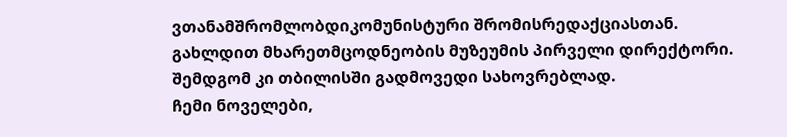ვთანამშრომლობდიკომუნისტური შრომისრედაქციასთან. გახლდით მხარეთმცოდნეობის მუზეუმის პირველი დირექტორი.
შემდგომ კი თბილისში გადმოვედი სახოვრებლად.
ჩემი ნოველები,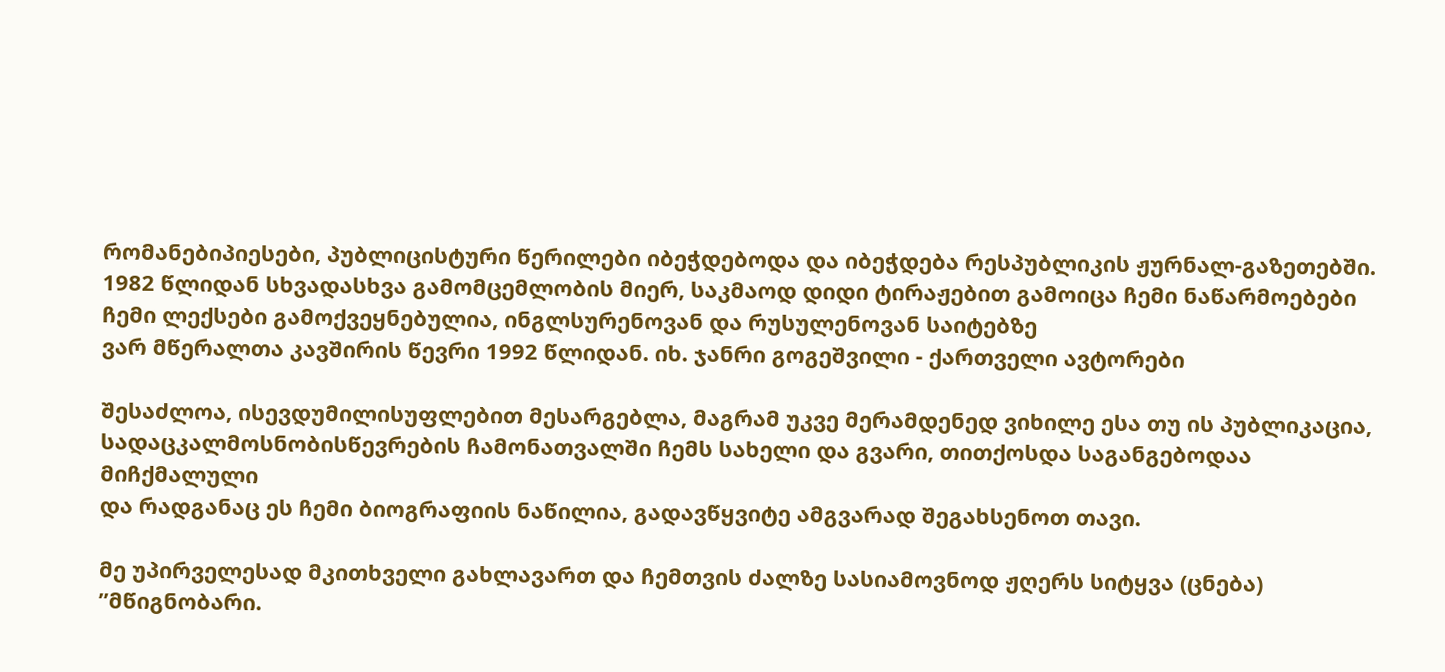რომანებიპიესები, პუბლიცისტური წერილები იბეჭდებოდა და იბეჭდება რესპუბლიკის ჟურნალ-გაზეთებში.
1982 წლიდან სხვადასხვა გამომცემლობის მიერ, საკმაოდ დიდი ტირაჟებით გამოიცა ჩემი ნაწარმოებები
ჩემი ლექსები გამოქვეყნებულია, ინგლსურენოვან და რუსულენოვან საიტებზე
ვარ მწერალთა კავშირის წევრი 1992 წლიდან. იხ. ჯანრი გოგეშვილი - ქართველი ავტორები

შესაძლოა, ისევდუმილისუფლებით მესარგებლა, მაგრამ უკვე მერამდენედ ვიხილე ესა თუ ის პუბლიკაცია, სადაცკალმოსნობისწევრების ჩამონათვალში ჩემს სახელი და გვარი, თითქოსდა საგანგებოდაა მიჩქმალული
და რადგანაც ეს ჩემი ბიოგრაფიის ნაწილია, გადავწყვიტე ამგვარად შეგახსენოთ თავი.

მე უპირველესად მკითხველი გახლავართ და ჩემთვის ძალზე სასიამოვნოდ ჟღერს სიტყვა (ცნება) ”მწიგნობარი.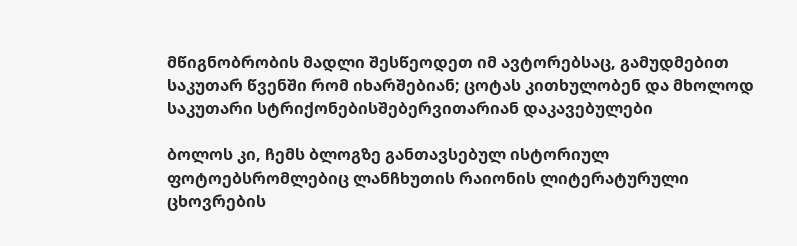მწიგნობრობის მადლი შესწეოდეთ იმ ავტორებსაც, გამუდმებით საკუთარ წვენში რომ იხარშებიან; ცოტას კითხულობენ და მხოლოდ საკუთარი სტრიქონებისშებერვითარიან დაკავებულები

ბოლოს კი, ჩემს ბლოგზე განთავსებულ ისტორიულ ფოტოებსრომლებიც ლანჩხუთის რაიონის ლიტერატურული ცხოვრების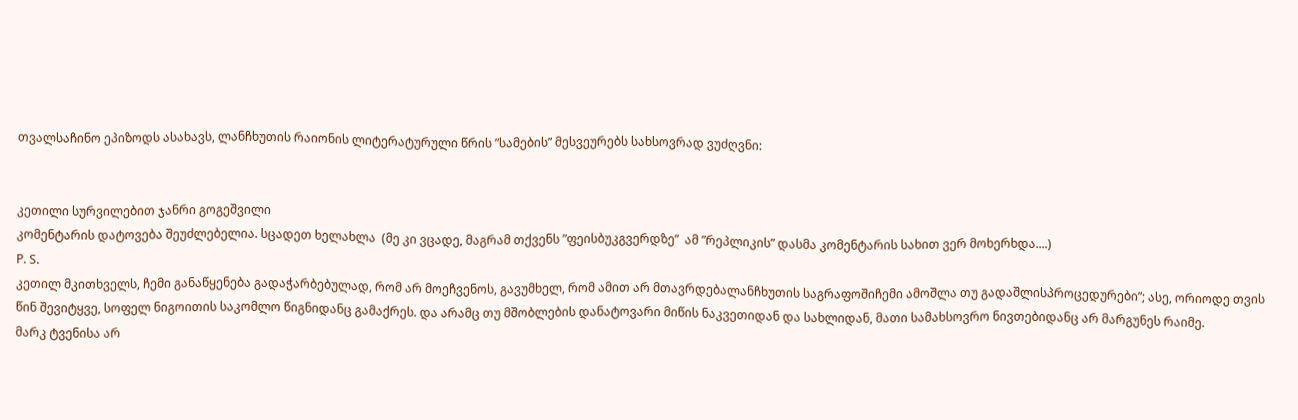თვალსაჩინო ეპიზოდს ასახავს, ლანჩხუთის რაიონის ლიტერატურული წრის ”სამების” მესვეურებს სახსოვრად ვუძღვნი:


კეთილი სურვილებით ჯანრი გოგეშვილი
კომენტარის დატოვება შეუძლებელია. სცადეთ ხელახლა  (მე კი ვცადე, მაგრამ თქვენს ”ფეისბუკგვერდზე”  ამ ”რეპლიკის” დასმა კომენტარის სახით ვერ მოხერხდა....)
P. S.
კეთილ მკითხველს, ჩემი განაწყენება გადაჭარბებულად, რომ არ მოეჩვენოს, გავუმხელ, რომ ამით არ მთავრდებალანჩხუთის საგრაფოშიჩემი ამოშლა თუ გადაშლისპროცედურები”; ასე, ორიოდე თვის წინ შევიტყვე, სოფელ ნიგოითის საკომლო წიგნიდანც გამაქრეს. და არამც თუ მშობლების დანატოვარი მიწის ნაკვეთიდან და სახლიდან, მათი სამახსოვრო ნივთებიდანც არ მარგუნეს რაიმე.
მარკ ტვენისა არ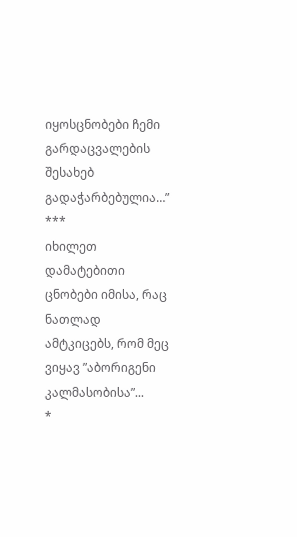იყოსცნობები ჩემი გარდაცვალების შესახებ გადაჭარბებულია…”
***
იხილეთ დამატებითი ცნობები იმისა, რაც ნათლად ამტკიცებს, რომ მეც ვიყავ ”აბორიგენი კალმასობისა”...
*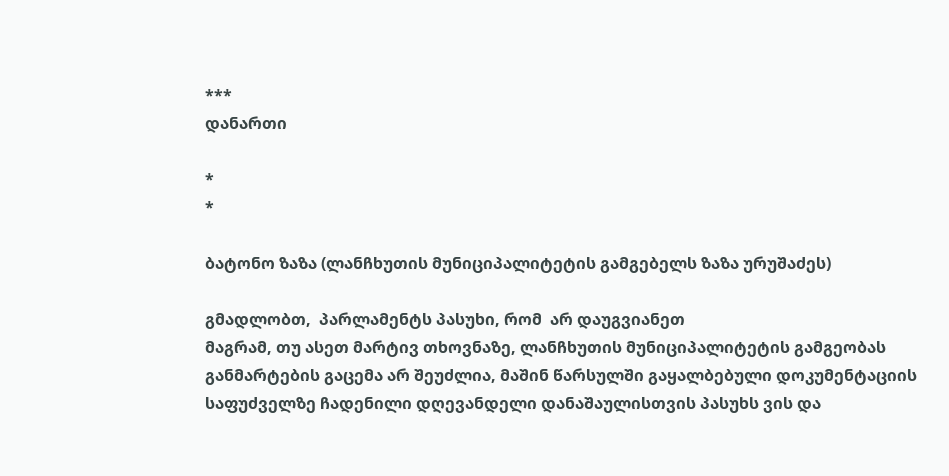***
დანართი

*
*

ბატონო ზაზა (ლანჩხუთის მუნიციპალიტეტის გამგებელს ზაზა ურუშაძეს)

გმადლობთ,  პარლამენტს პასუხი, რომ  არ დაუგვიანეთ
მაგრამ, თუ ასეთ მარტივ თხოვნაზე, ლანჩხუთის მუნიციპალიტეტის გამგეობას განმარტების გაცემა არ შეუძლია, მაშინ წარსულში გაყალბებული დოკუმენტაციის საფუძველზე ჩადენილი დღევანდელი დანაშაულისთვის პასუხს ვის და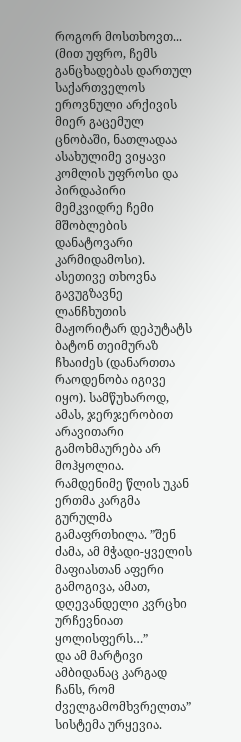როგორ მოსთხოვთ...
(მით უფრო, ჩემს განცხადებას დართულ საქართველოს ეროვნული არქივის მიერ გაცემულ ცნობაში, ნათლადაა ასახულიმე ვიყავი კომლის უფროსი და პირდაპირი მემკვიდრე ჩემი მშობლების დანატოვარი კარმიდამოსი).
ასეთივე თხოვნა გავუგზავნე ლანჩხუთის მაჟორიტარ დეპუტატს ბატონ თეიმურაზ ჩხაიძეს (დანართთა რაოდენობა იგივე იყო). სამწუხაროდ, ამას, ჯერჯერობით არავითარი გამოხმაურება არ მოჰყოლია.
რამდენიმე წლის უკან ერთმა კარგმა გურულმა გამაფრთხილა. ”შენ ძამა, ამ მჭადი-ყველის მაფიასთან აფერი გამოგივა, ამათ, დღევანდელი კვრცხი ურჩევნიათ ყოლისფერს…”
და ამ მარტივი ამბიდანაც კარგად ჩანს, რომ ძველგამომხვრელთა” სისტემა ურყევია.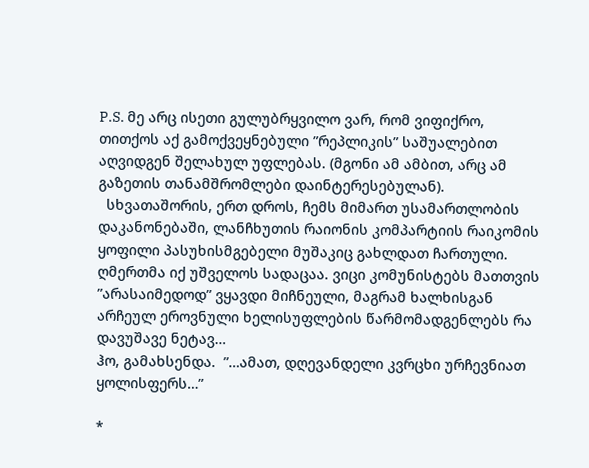P.S. მე არც ისეთი გულუბრყვილო ვარ, რომ ვიფიქრო, თითქოს აქ გამოქვეყნებული ”რეპლიკის” საშუალებით აღვიდგენ შელახულ უფლებას. (მგონი ამ ამბით, არც ამ გაზეთის თანამშრომლები დაინტერესებულან).
  სხვათაშორის, ერთ დროს, ჩემს მიმართ უსამართლობის დაკანონებაში, ლანჩხუთის რაიონის კომპარტიის რაიკომის ყოფილი პასუხისმგებელი მუშაკიც გახლდათ ჩართული. ღმერთმა იქ უშველოს სადაცაა. ვიცი კომუნისტებს მათთვის ”არასაიმედოდ” ვყავდი მიჩნეული, მაგრამ ხალხისგან არჩეულ ეროვნული ხელისუფლების წარმომადგენლებს რა დავუშავე ნეტავ…
ჰო, გამახსენდა.  ”…ამათ, დღევანდელი კვრცხი ურჩევნიათ ყოლისფერს…”

*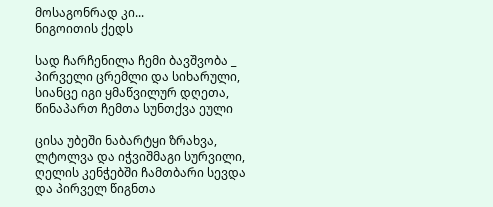მოსაგონრად კი...
ნიგოითის ქედს

სად ჩარჩენილა ჩემი ბავშვობა _
პირველი ცრემლი და სიხარული,
სიანცე იგი ყმაწვილურ დღეთა,
წინაპართ ჩემთა სუნთქვა ეული

ცისა უბეში ნაბარტყი ზრახვა,
ლტოლვა და იჭვიშმაგი სურვილი,
ღელის კენჭებში ჩამთბარი სევდა
და პირველ წიგნთა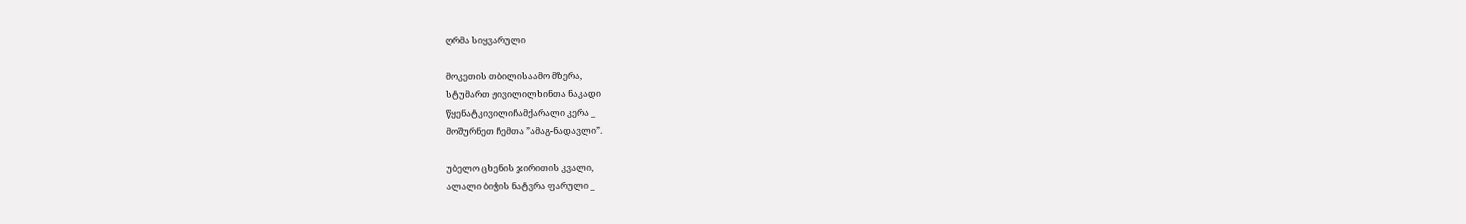ღრმა სიყვარული

მოკეთის თბილისაამო მზერა,
სტუმართ ჟივილილხინთა ნაკადი
წყენატკივილიჩამქარალი კერა _
მოშურნეთ ჩემთა ”ამაგ-ნადავლი”.

უბელო ცხენის ჯირითის კვალი,
ალალი ბიჭის ნატვრა ფარული _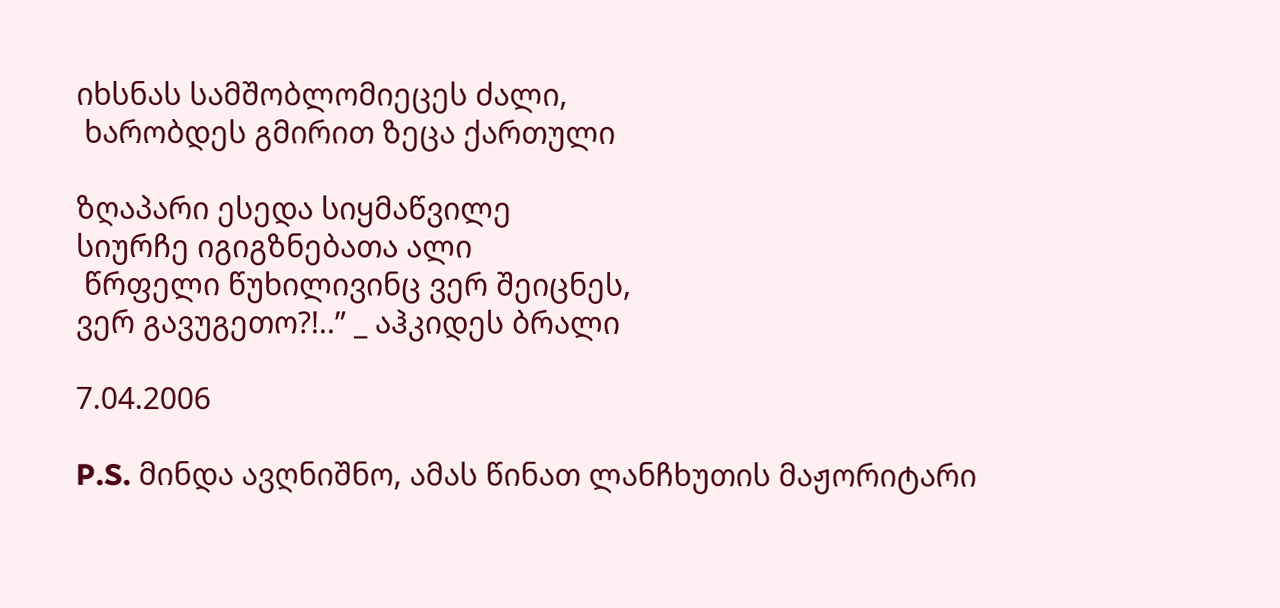იხსნას სამშობლომიეცეს ძალი,
 ხარობდეს გმირით ზეცა ქართული

ზღაპარი ესედა სიყმაწვილე
სიურჩე იგიგზნებათა ალი
 წრფელი წუხილივინც ვერ შეიცნეს,
ვერ გავუგეთო?!..” _ აჰკიდეს ბრალი

7.04.2006

P.S. მინდა ავღნიშნო, ამას წინათ ლანჩხუთის მაჟორიტარი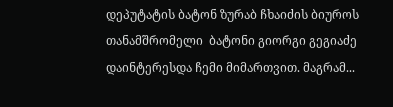დეპუტატის ბატონ ზურაბ ჩხაიძის ბიუროს თანამშრომელი  ბატონი გიორგი გეგიაძე დაინტერესდა ჩემი მიმართვით. მაგრამ...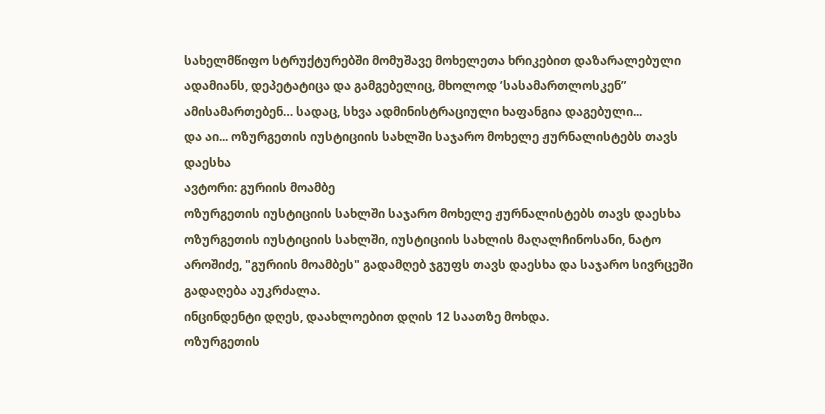სახელმწიფო სტრუქტურებში მომუშავე მოხელეთა ხრიკებით დაზარალებული ადამიანს, დეპეტატიცა და გამგებელიც, მხოლოდ ’სასამართლოსკენ” ამისამართებენ… სადაც, სხვა ადმინისტრაციული ხაფანგია დაგებული...
და აი... ოზურგეთის იუსტიციის სახლში საჯარო მოხელე ჟურნალისტებს თავს დაესხა
ავტორი: გურიის მოამბე
ოზურგეთის იუსტიციის სახლში საჯარო მოხელე ჟურნალისტებს თავს დაესხა
ოზურგეთის იუსტიციის სახლში, იუსტიციის სახლის მაღალჩინოსანი, ნატო აროშიძე, "გურიის მოამბეს" გადამღებ ჯგუფს თავს დაესხა და საჯარო სივრცეში გადაღება აუკრძალა.
ინცინდენტი დღეს, დაახლოებით დღის 12 საათზე მოხდა.
ოზურგეთის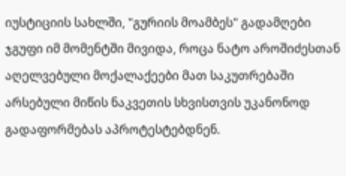იუსტიციის სახლში, "გურიის მოამბეს" გადამღები ჯგუფი იმ მომენტში მივიდა, როცა ნატო აროშიძესთან აღელვებული მოქალაქეები მათ საკუთრებაში არსებული მიწის ნაკვეთის სხვისთვის უკანონოდ გადაფორმებას აპროტესტებდნენ.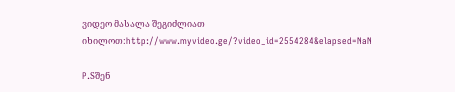ვიდეო მასალა შეგიძლიათ იხილოთ:http://www.myvideo.ge/?video_id=2554284&elapsed=NaN

P.Sშენ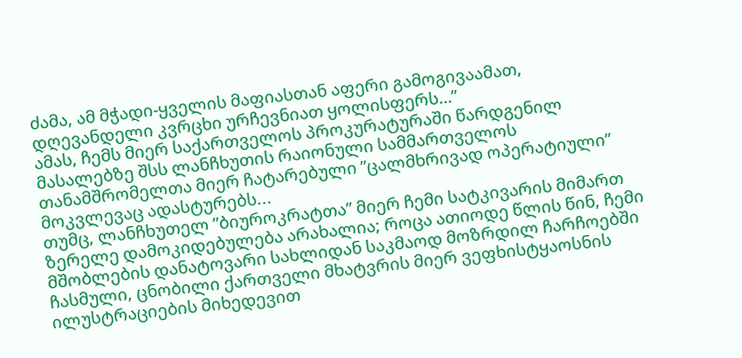ძამა, ამ მჭადი-ყველის მაფიასთან აფერი გამოგივაამათ, დღევანდელი კვრცხი ურჩევნიათ ყოლისფერს…”
ამას, ჩემს მიერ საქართველოს პროკურატურაში წარდგენილ მასალებზე შსს ლანჩხუთის რაიონული სამმართველოს თანამშრომელთა მიერ ჩატარებული ”ცალმხრივად ოპერატიული” მოკვლევაც ადასტურებს...
თუმც, ლანჩხუთელ ”ბიუროკრატთა” მიერ ჩემი სატკივარის მიმართ ზერელე დამოკიდებულება არახალია; როცა ათიოდე წლის წინ, ჩემი მშობლების დანატოვარი სახლიდან საკმაოდ მოზრდილ ჩარჩოებში ჩასმული, ცნობილი ქართველი მხატვრის მიერ ვეფხისტყაოსნის ილუსტრაციების მიხედევით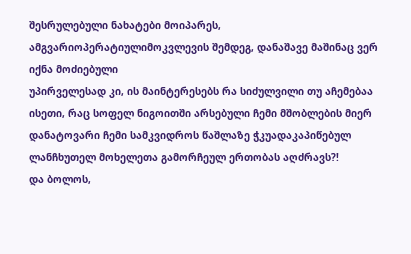შესრულებული ნახატები მოიპარეს, ამგვარიოპერატიულიმოკვლევის შემდეგ, დანაშავე მაშინაც ვერ იქნა მოძიებული
უპირველესად კი, ის მაინტერესებს რა სიძულვილი თუ აჩემებაა ისეთი, რაც სოფელ ნიგოითში არსებული ჩემი მშობლების მიერ დანატოვარი ჩემი სამკვიდროს წაშლაზე ჭკუადაკაპიწებულ ლანჩხუთელ მოხელეთა გამორჩეულ ერთობას აღძრავს?!
და ბოლოს,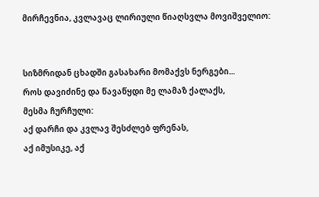მირჩევნია, კვლავაც ლირიული წიაღსვლა მოვიშველიო:


სიზმრიდან ცხადში გასახარი მომაქვს ნერგები...
როს დავიძინე და წავაწყდი მე ლამაზ ქალაქს,
მესმა ჩურჩული:
აქ დარჩი და კვლავ შესძლებ ფრენას,
აქ იმუსიკე, აქ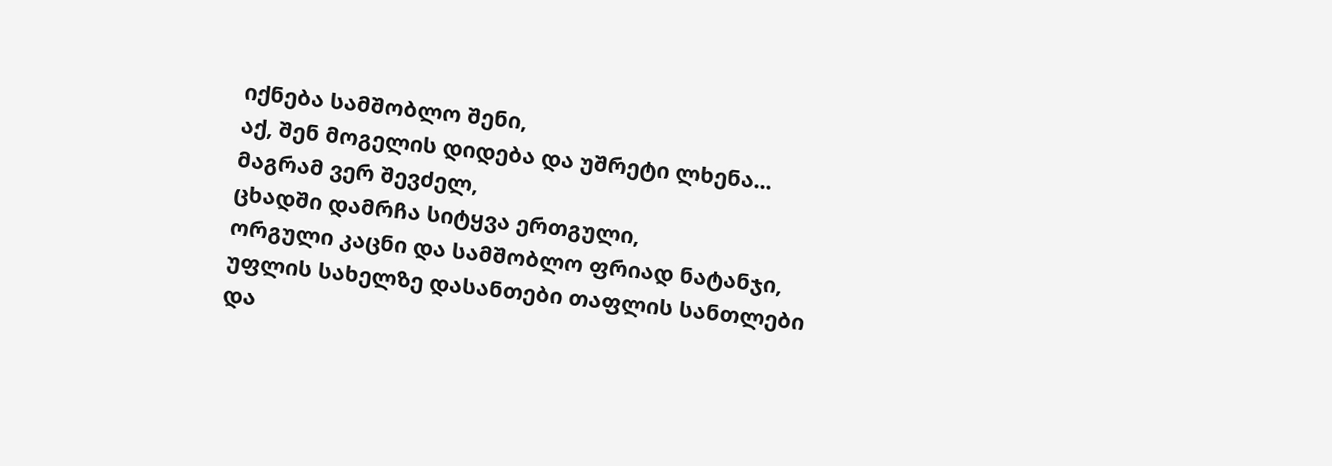იქნება სამშობლო შენი,
აქ, შენ მოგელის დიდება და უშრეტი ლხენა...
მაგრამ ვერ შევძელ,
ცხადში დამრჩა სიტყვა ერთგული,
ორგული კაცნი და სამშობლო ფრიად ნატანჯი,
უფლის სახელზე დასანთები თაფლის სანთლები
და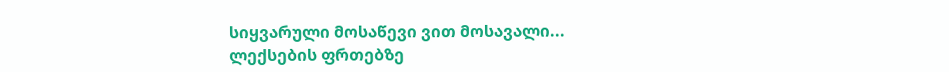სიყვარული მოსაწევი ვით მოსავალი...
ლექსების ფრთებზე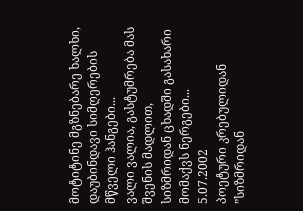მოტიტინე მგზნებარე ხალხი,
დაუბინდავი სიმღერების მწველი ჰანგები...
ვალი ვალია, გასტუმრება მას შვენის მადლით,
სიზმრიდან ცხადში გასახარი მომაქვს ნერგები...
5.07.2002
პოეტური კრებულიდან ”სიზმრიდან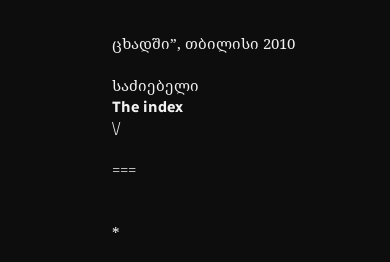ცხადში”, თბილისი 2010

საძიებელი
The index
\/

===


*